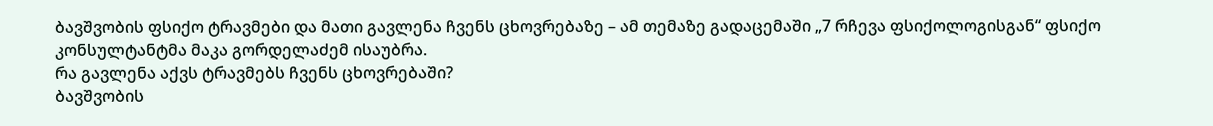ბავშვობის ფსიქო ტრავმები და მათი გავლენა ჩვენს ცხოვრებაზე – ამ თემაზე გადაცემაში „7 რჩევა ფსიქოლოგისგან“ ფსიქო კონსულტანტმა მაკა გორდელაძემ ისაუბრა.
რა გავლენა აქვს ტრავმებს ჩვენს ცხოვრებაში?
ბავშვობის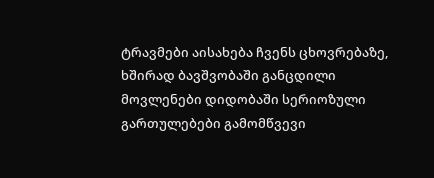ტრავმები აისახება ჩვენს ცხოვრებაზე, ხშირად ბავშვობაში განცდილი მოვლენები დიდობაში სერიოზული გართულებები გამომწვევი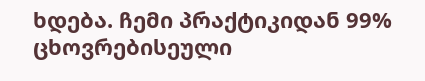ხდება. ჩემი პრაქტიკიდან 99% ცხოვრებისეული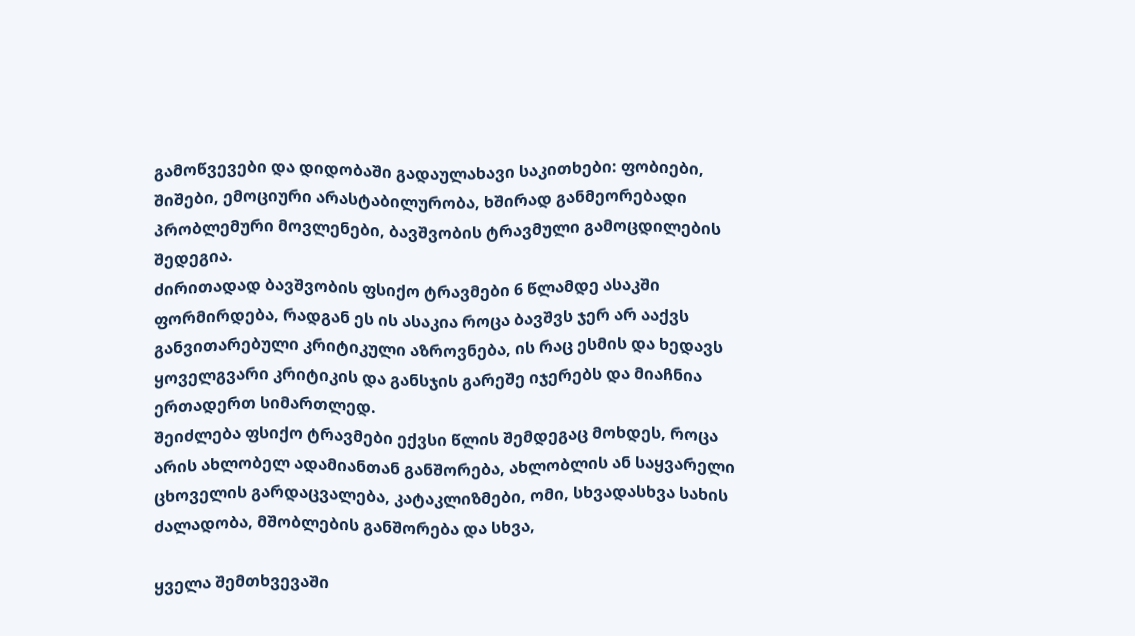გამოწვევები და დიდობაში გადაულახავი საკითხები: ფობიები, შიშები, ემოციური არასტაბილურობა, ხშირად განმეორებადი პრობლემური მოვლენები, ბავშვობის ტრავმული გამოცდილების შედეგია.
ძირითადად ბავშვობის ფსიქო ტრავმები 6 წლამდე ასაკში ფორმირდება, რადგან ეს ის ასაკია როცა ბავშვს ჯერ არ ააქვს განვითარებული კრიტიკული აზროვნება, ის რაც ესმის და ხედავს ყოველგვარი კრიტიკის და განსჯის გარეშე იჯერებს და მიაჩნია ერთადერთ სიმართლედ.
შეიძლება ფსიქო ტრავმები ექვსი წლის შემდეგაც მოხდეს, როცა არის ახლობელ ადამიანთან განშორება, ახლობლის ან საყვარელი ცხოველის გარდაცვალება, კატაკლიზმები, ომი, სხვადასხვა სახის ძალადობა, მშობლების განშორება და სხვა,

ყველა შემთხვევაში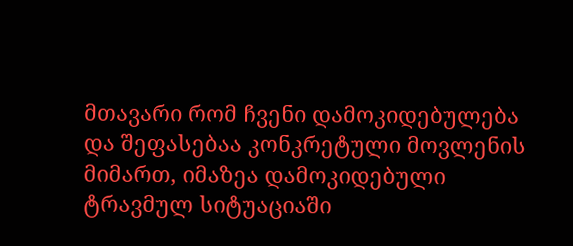მთავარი რომ ჩვენი დამოკიდებულება და შეფასებაა კონკრეტული მოვლენის მიმართ, იმაზეა დამოკიდებული ტრავმულ სიტუაციაში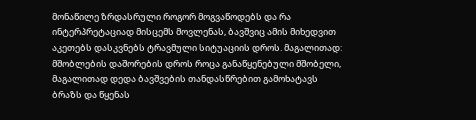მონაწილე ზრდასრული როგორ მოგვაწოდებს და რა ინტერპრეტაციად მისცემს მოვლენას, ბავშვიც ამის მიხედვით აკეთებს დასკვნებს ტრავმული სიტუაციის დროს. მაგალითად: მშობლების დაშორების დროს როცა განაწყენებული მშობელი, მაგალითად დედა ბავშვების თანდასწრებით გამოხატავს ბრაზს და წყენას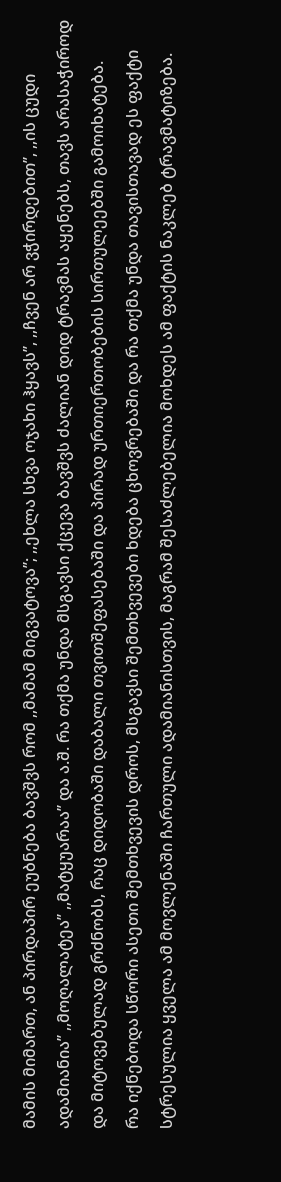მამის მიმართ, ან პირდაპირ ეუბნება ბავშვს რომ ,,მამამ მიგვატოვა’’; ,,ეხლა სხვა ოჯახი ჰყავს’’, ,,ჩვენ არ ვჭირდებით’’, ,,ის ცუდი ადამიანია’’ ,,მოღალატეა’’ ,,მატყუარაა’’ და ა.შ. რა თქმა უნდა მსგავსი ქცევა ბავშვს ძალიან დიდ ტრავმას აყენებს, თავს არასაჭიროდ და მიტოვებულად გრძნობს, რაც დიდობაში დაბალი თვითშეფასებაში და პირად ურთიერთობების სირთულეებში გამოიხატება.
რა იქნებოდა სწორი ასეთი შემთხვევის დროს, მსგავსი შემთხვევები ხდება ცხოვრებაში და რა თქმა უნდა თავისთავად ეს ფაქტი სტრესულია ყველა ამ მოვლენაში ჩართული ადამიანისთვის, მაგრამ შესაძლებელია მოხდეს ამ ფაქტის ნაკლებ ტრავმატიზება.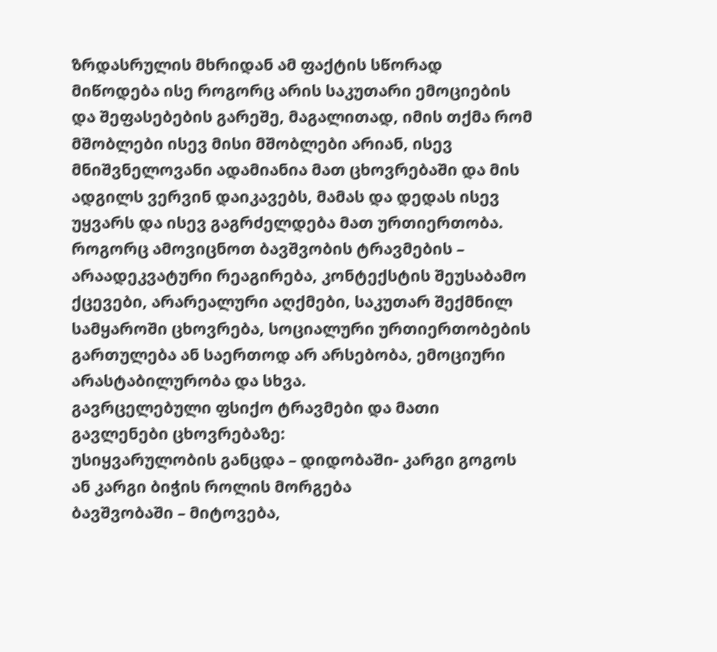ზრდასრულის მხრიდან ამ ფაქტის სწორად მიწოდება ისე როგორც არის საკუთარი ემოციების და შეფასებების გარეშე, მაგალითად, იმის თქმა რომ მშობლები ისევ მისი მშობლები არიან, ისევ მნიშვნელოვანი ადამიანია მათ ცხოვრებაში და მის ადგილს ვერვინ დაიკავებს, მამას და დედას ისევ უყვარს და ისევ გაგრძელდება მათ ურთიერთობა.
როგორც ამოვიცნოთ ბავშვობის ტრავმების – არაადეკვატური რეაგირება, კონტექსტის შეუსაბამო ქცევები, არარეალური აღქმები, საკუთარ შექმნილ სამყაროში ცხოვრება, სოციალური ურთიერთობების გართულება ან საერთოდ არ არსებობა, ემოციური არასტაბილურობა და სხვა.
გავრცელებული ფსიქო ტრავმები და მათი გავლენები ცხოვრებაზე:
უსიყვარულობის განცდა – დიდობაში- კარგი გოგოს ან კარგი ბიჭის როლის მორგება
ბავშვობაში – მიტოვება,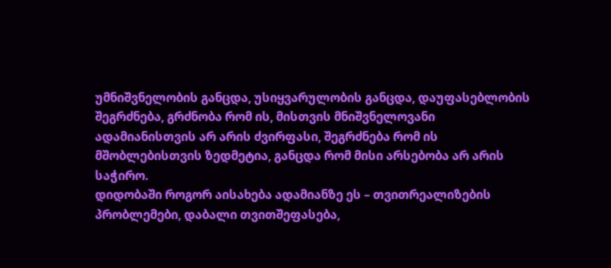უმნიშვნელობის განცდა, უსიყვარულობის განცდა, დაუფასებლობის შეგრძნება, გრძნობა რომ ის, მისთვის მნიშვნელოვანი ადამიანისთვის არ არის ძვირფასი, შეგრძნება რომ ის მშობლებისთვის ზედმეტია, განცდა რომ მისი არსებობა არ არის საჭირო.
დიდობაში როგორ აისახება ადამიანზე ეს – თვითრეალიზების პრობლემები, დაბალი თვითშეფასება,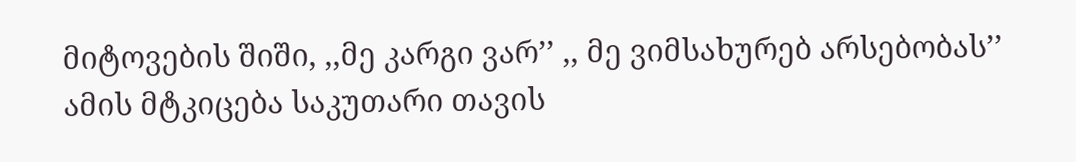მიტოვების შიში, ,,მე კარგი ვარ’’ ,, მე ვიმსახურებ არსებობას’’ ამის მტკიცება საკუთარი თავის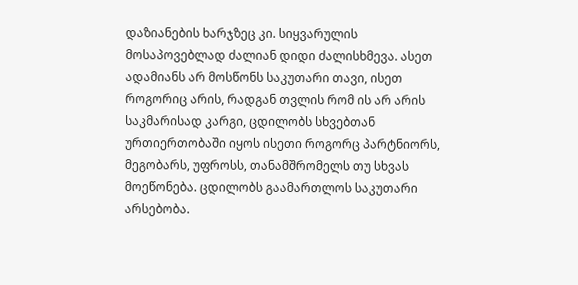დაზიანების ხარჯზეც კი. სიყვარულის მოსაპოვებლად ძალიან დიდი ძალისხმევა. ასეთ ადამიანს არ მოსწონს საკუთარი თავი, ისეთ როგორიც არის, რადგან თვლის რომ ის არ არის საკმარისად კარგი, ცდილობს სხვებთან ურთიერთობაში იყოს ისეთი როგორც პარტნიორს, მეგობარს, უფროსს, თანამშრომელს თუ სხვას მოეწონება. ცდილობს გაამართლოს საკუთარი არსებობა.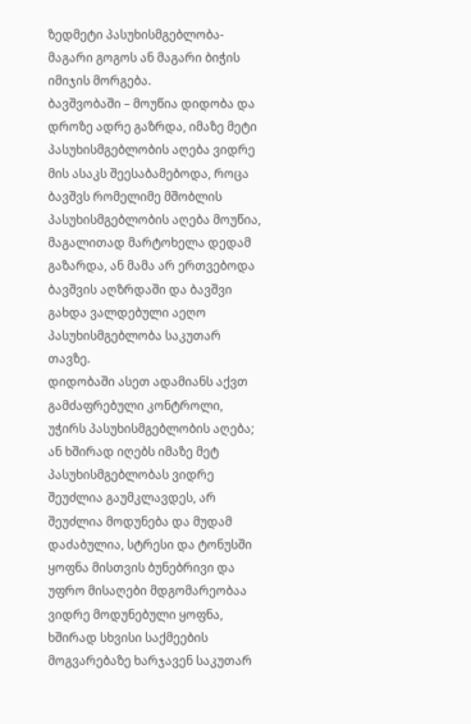ზედმეტი პასუხისმგებლობა- მაგარი გოგოს ან მაგარი ბიჭის იმიჯის მორგება.
ბავშვობაში – მოუწია დიდობა და დროზე ადრე გაზრდა, იმაზე მეტი პასუხისმგებლობის აღება ვიდრე მის ასაკს შეესაბამებოდა, როცა ბავშვს რომელიმე მშობლის პასუხისმგებლობის აღება მოუწია, მაგალითად მარტოხელა დედამ გაზარდა, ან მამა არ ერთვებოდა ბავშვის აღზრდაში და ბავშვი გახდა ვალდებული აეღო პასუხისმგებლობა საკუთარ თავზე.
დიდობაში ასეთ ადამიანს აქვთ გამძაფრებული კონტროლი, უჭირს პასუხისმგებლობის აღება; ან ხშირად იღებს იმაზე მეტ პასუხისმგებლობას ვიდრე შეუძლია გაუმკლავდეს, არ შეუძლია მოდუნება და მუდამ დაძაბულია, სტრესი და ტონუსში ყოფნა მისთვის ბუნებრივი და უფრო მისაღები მდგომარეობაა ვიდრე მოდუნებული ყოფნა, ხშირად სხვისი საქმეების მოგვარებაზე ხარჯავენ საკუთარ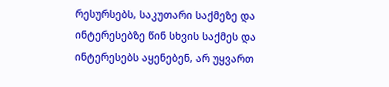რესურსებს, საკუთარი საქმეზე და ინტერესებზე წინ სხვის საქმეს და ინტერესებს აყენებენ, არ უყვართ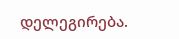დელეგირება.